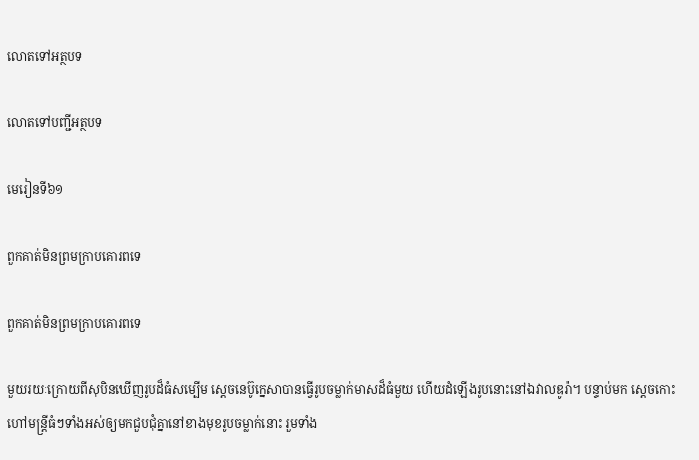លោតទៅអត្ថបទ

លោតទៅបញ្ជីអត្ថបទ

មេរៀនទី៦១

ពួកគាត់មិនព្រមក្រាបគោរពទេ

ពួកគាត់មិនព្រមក្រាបគោរពទេ

មួយរយៈក្រោយពីសុបិនឃើញរូបដ៏ធំសម្បើម ស្ដេចនេប៊ូក្នេសាបានធ្វើរូបចម្លាក់មាសដ៏ធំមួយ ហើយដំឡើងរូបនោះនៅឯវាលឌូរ៉ា។ បន្ទាប់មក ស្ដេចកោះហៅមន្ត្រីធំៗទាំងអស់ឲ្យមកជួបជុំគ្នានៅខាងមុខរូបចម្លាក់នោះ រួមទាំង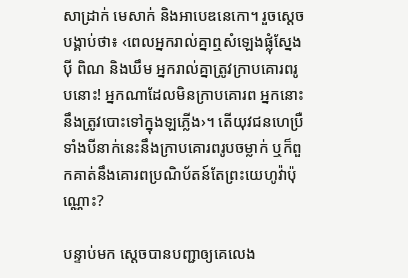សាដ្រាក់ មេសាក់ និងអាបេឌនេកោ។ រួចស្ដេចបង្គាប់ថា៖ ‹ពេលអ្នករាល់គ្នាឮសំឡេងផ្លុំស្នែង ប៉ី ពិណ និងឃឹម អ្នករាល់គ្នាត្រូវក្រាបគោរពរូបនោះ! អ្នកណាដែលមិនក្រាបគោរព អ្នកនោះនឹងត្រូវបោះទៅក្នុងឡភ្លើង›។ តើយុវជនហេប្រឺទាំងបីនាក់នេះនឹងក្រាបគោរពរូបចម្លាក់ ឬក៏ពួកគាត់នឹងគោរពប្រណិប័តន៍តែព្រះយេហូវ៉ាប៉ុណ្ណោះ?

បន្ទាប់មក ស្ដេចបានបញ្ជាឲ្យគេលេង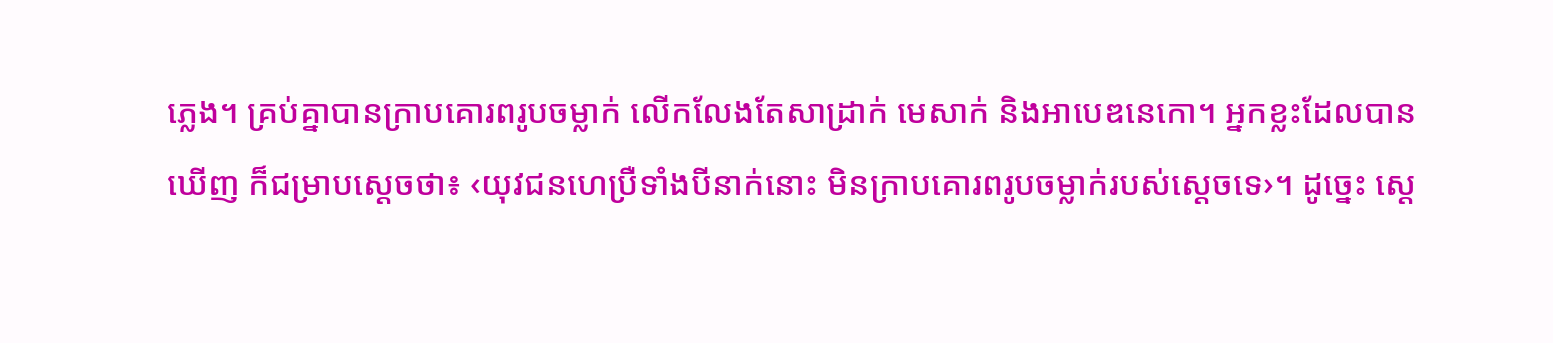ភ្លេង។ គ្រប់គ្នាបានក្រាបគោរពរូបចម្លាក់ លើកលែងតែសាដ្រាក់ មេសាក់ និងអាបេឌនេកោ។ អ្នកខ្លះដែលបានឃើញ ក៏ជម្រាបស្ដេចថា៖ ‹យុវជនហេប្រឺទាំងបីនាក់នោះ មិនក្រាបគោរពរូបចម្លាក់របស់ស្ដេចទេ›។ ដូច្នេះ ស្ដេ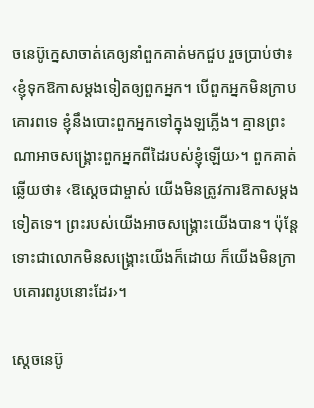ចនេប៊ូក្នេសាចាត់គេឲ្យនាំពួកគាត់មកជួប រួចប្រាប់ថា៖ ‹ខ្ញុំទុកឱកាសម្ដងទៀតឲ្យពួកអ្នក។ បើពួកអ្នកមិនក្រាបគោរពទេ ខ្ញុំនឹងបោះពួកអ្នកទៅក្នុងឡភ្លើង។ គ្មានព្រះណាអាចសង្គ្រោះពួកអ្នកពីដៃរបស់ខ្ញុំឡើយ›។ ពួកគាត់ឆ្លើយថា៖ ‹ឱស្ដេចជាម្ចាស់ យើងមិនត្រូវការឱកាសម្ដងទៀតទេ។ ព្រះរបស់យើងអាចសង្គ្រោះយើងបាន។ ប៉ុន្តែ ទោះជាលោកមិនសង្គ្រោះយើងក៏ដោយ ក៏យើងមិនក្រាបគោរពរូបនោះដែរ›។

ស្ដេចនេប៊ូ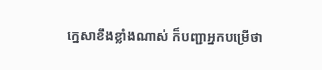ក្នេសាខឹងខ្លាំងណាស់ ក៏បញ្ជាអ្នកបម្រើថា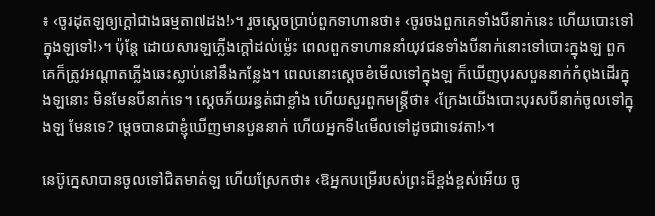៖ ‹ចូរដុតឡឲ្យក្ដៅជាងធម្មតា៧ដង!›។ រួចស្ដេចប្រាប់ពួកទាហានថា៖ ‹ចូរចងពួកគេទាំងបីនាក់នេះ ហើយបោះទៅក្នុងឡទៅ!›។ ប៉ុន្តែ ដោយសារឡភ្លើងក្ដៅដល់ម្ល៉េះ ពេលពួកទាហាននាំយុវជនទាំងបីនាក់នោះទៅបោះក្នុងឡ ពួកគេក៏ត្រូវអណ្ដាតភ្លើងឆេះស្លាប់នៅនឹងកន្លែង។ ពេលនោះស្ដេចខំមើលទៅក្នុងឡ ក៏ឃើញបុរសបួននាក់កំពុងដើរក្នុងឡនោះ មិនមែនបីនាក់ទេ។ ស្ដេចភ័យរន្ធត់ជាខ្លាំង ហើយសួរពួកមន្ត្រីថា៖ ‹ក្រែងយើងបោះបុរសបីនាក់ចូលទៅក្នុងឡ មែនទេ? ម្ដេចបានជាខ្ញុំឃើញមានបួននាក់ ហើយអ្នកទី៤មើលទៅដូចជាទេវតា!›។

នេប៊ូក្នេសាបានចូលទៅជិតមាត់ឡ ហើយស្រែកថា៖ ‹ឱអ្នកបម្រើរបស់ព្រះដ៏ខ្ពង់ខ្ពស់អើយ ចូ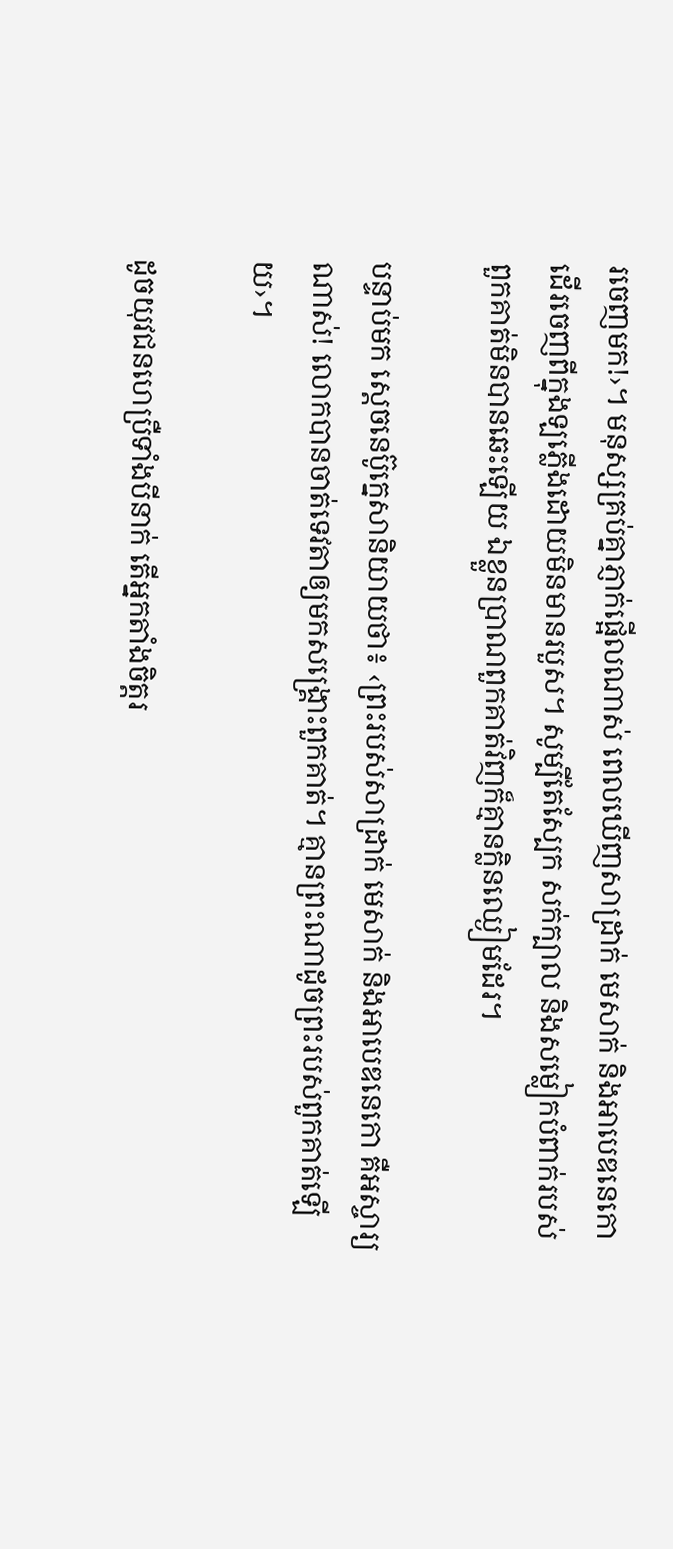រចេញមក!›។ មនុស្សគ្រប់គ្នាភ្ញាក់ផ្អើលណាស់ ពេលឃើញសាដ្រាក់ មេសាក់ និងអាបេឌនេកោ ដើរចេញពីក្នុងឡភ្លើងដោយមិនមានរបួស។ សូម្បីតែស្បែក សក់ក្បាល និងសម្លៀកបំពាក់របស់ពួកគាត់មិនបានឆេះឡើយ ឯខ្លួនប្រាណពួកគាត់វិញក៏គ្មានក្លិនឈ្ងៀមដែរ។

បន្ទាប់មក ស្ដេចនេប៊ូក្នេសានិយាយថា៖ ‹ព្រះរបស់សាដ្រាក់ មេសាក់ និងអាបេឌនេកោ គឺអស្ចារ្យណាស់! លោកបានចាត់ទេវតាឲ្យមកសង្គ្រោះពួកគាត់។ គ្មានព្រះណាដូចព្រះរបស់ពួកគាត់ឡើយ›។

ដូចយុវជនហេប្រឺទាំងបីនាក់ តើអ្នកតាំងចិត្តរ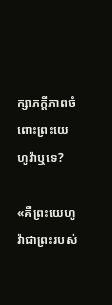ក្សាភក្ដីភាពចំពោះព្រះយេហូវ៉ាឬទេ?

«គឺព្រះយេហូវ៉ាជាព្រះរបស់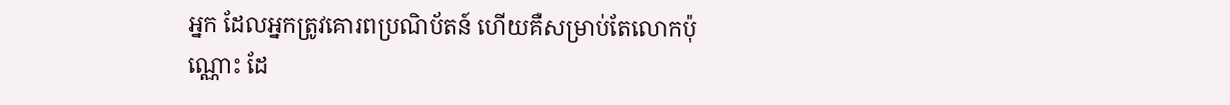អ្នក ដែលអ្នកត្រូវគោរពប្រណិប័តន៍ ហើយគឺសម្រាប់តែលោកប៉ុណ្ណោះ ដែ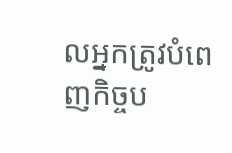លអ្នកត្រូវបំពេញកិច្ចប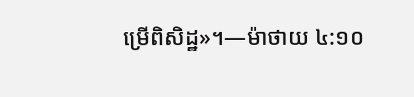ម្រើពិសិដ្ឋ»។—ម៉ាថាយ ៤:១០